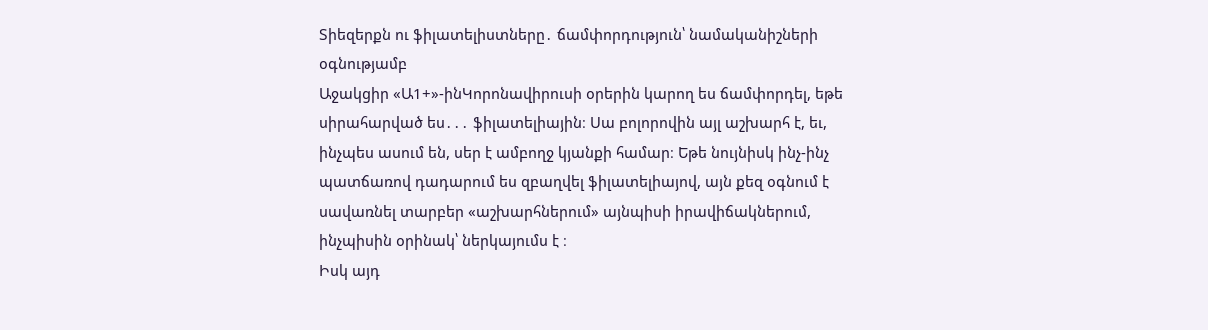Տիեզերքն ու ֆիլատելիստները․ ճամփորդություն՝ նամականիշների օգնությամբ
Աջակցիր «Ա1+»-ինԿորոնավիրուսի օրերին կարող ես ճամփորդել, եթե սիրահարված ես․․․ ֆիլատելիային։ Սա բոլորովին այլ աշխարհ է, եւ, ինչպես ասում են, սեր է ամբողջ կյանքի համար։ Եթե նույնիսկ ինչ-ինչ պատճառով դադարում ես զբաղվել ֆիլատելիայով, այն քեզ օգնում է սավառնել տարբեր «աշխարհներում» այնպիսի իրավիճակներում, ինչպիսին օրինակ՝ ներկայումս է ։
Իսկ այդ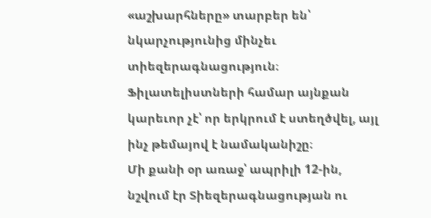«աշխարհները» տարբեր են՝ նկարչությունից մինչեւ տիեզերագնացություն։ Ֆիլատելիստների համար այնքան կարեւոր չէ՝ որ երկրում է ստեղծվել, այլ ինչ թեմայով է նամականիշը։
Մի քանի օր առաջ՝ ապրիլի 12-ին, նշվում էր Տիեզերագնացության ու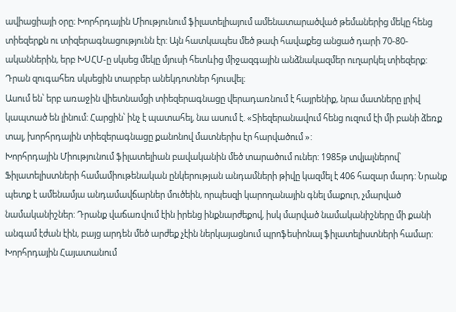ավիացիայի օրը։ Խորհրդային Միությունում ֆիլատելիայում ամենատարածված թեմաներից մեկը հենց տիեզերքն ու տիզերագնացությունն էր: Այն հատկապես մեծ թափ հավաքեց անցած դարի 70-80-ականներին, երբ ԽՍՀՄ-ը սկսեց մեկը մյուսի հետևից միջազգային անձնակազմեր ուղարկել տիեզերք: Դրան զուգահեռ սկսեցին տարբեր անեկդոտներ հյուսվել։
Ասում են՝ երբ առաջին վիետնամցի տիեզերագնացը վերադառնում է հայրենիք, նրա մատները լրիվ կապտած են լինում: Հարցին՝ ինչ է պատահել, նա ասում է. «Տիեզերանավում հենց ուզում էի մի բանի ձեռք տալ, խորհրդային տիեզերագնացը քանոնով մատներիս էր հարվածում »:
Խորհրդային Միությունում ֆիլատելիան բավականին մեծ տարածում ուներ: 1985թ տվյալներով՝ Ֆիլատելիստների համամիութենական ընկերության անդամների թիվը կազմել է 406 հազար մարդ: Նրանք պետք է ամենամյա անդամավճարներ մուծեին, որպեսզի կարողանային գնել մաքուր, չմարված նամականիշներ: Դրանք վաճառվում էին իրենց ինքնարժեքով, իսկ մարված նամականիշները մի քանի անգամ էժան էին, բայց արդեն մեծ արժեք չէին ներկայացնում պրոֆեսիոնալ ֆիլատելիստների համար:
Խորհրդային Հայատանում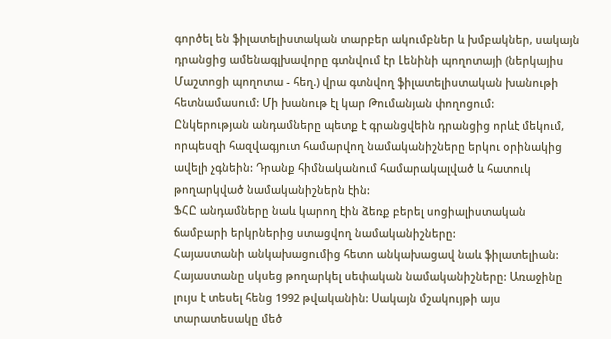գործել են ֆիլատելիստական տարբեր ակումբներ և խմբակներ, սակայն դրանցից ամենագլխավորը գտնվում էր Լենինի պողոտայի (ներկայիս Մաշտոցի պողոտա - հեղ.) վրա գտնվող ֆիլատելիստական խանութի հետնամասում: Մի խանութ էլ կար Թումանյան փողոցում:
Ընկերության անդամները պետք է գրանցվեին դրանցից որևէ մեկում, որպեսզի հազվագյուտ համարվող նամականիշները երկու օրինակից ավելի չգնեին: Դրանք հիմնականում համարակալված և հատուկ թողարկված նամականիշներն էին:
ՖՀԸ անդամները նաև կարող էին ձեռք բերել սոցիալիստական ճամբարի երկրներից ստացվող նամականիշները:
Հայաստանի անկախացումից հետո անկախացավ նաև ֆիլատելիան: Հայաստանը սկսեց թողարկել սեփական նամականիշները: Առաջինը լույս է տեսել հենց 1992 թվականին: Սակայն մշակույթի այս տարատեսակը մեծ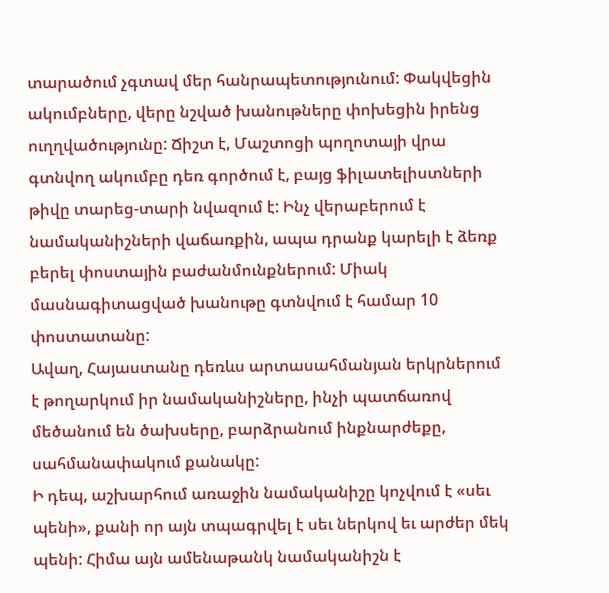տարածում չգտավ մեր հանրապետությունում: Փակվեցին ակումբները, վերը նշված խանութները փոխեցին իրենց ուղղվածությունը: Ճիշտ է, Մաշտոցի պողոտայի վրա գտնվող ակումբը դեռ գործում է, բայց ֆիլատելիստների թիվը տարեց-տարի նվազում է: Ինչ վերաբերում է նամականիշների վաճառքին, ապա դրանք կարելի է ձեռք բերել փոստային բաժանմունքներում: Միակ մասնագիտացված խանութը գտնվում է համար 10 փոստատանը:
Ավաղ, Հայաստանը դեռևս արտասահմանյան երկրներում է թողարկում իր նամականիշները, ինչի պատճառով մեծանում են ծախսերը, բարձրանում ինքնարժեքը, սահմանափակում քանակը:
Ի դեպ, աշխարհում առաջին նամականիշը կոչվում է «սեւ պենի», քանի որ այն տպագրվել է սեւ ներկով եւ արժեր մեկ պենի: Հիմա այն ամենաթանկ նամականիշն է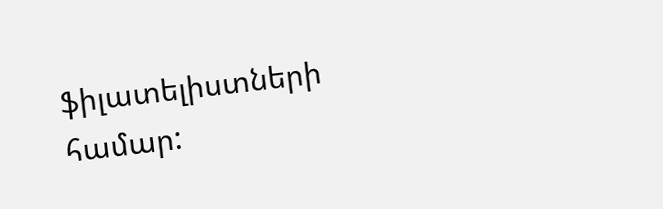ֆիլատելիստների համար: